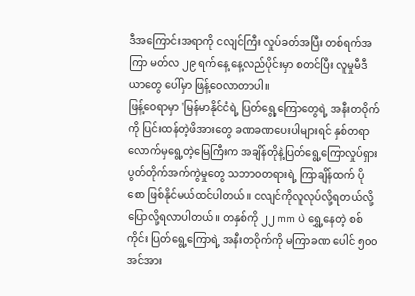ဒီအကြောင်းအရာကို ငလျင်ကြီး လှုပ်ခတ်အပြီး တစ်ရက်အကြာ မတ်လ ၂၉ ရက်နေ့ နေ့လည်ပိုင်းမှာ စတင်ပြီး လူမှုမီဒီယာတွေ ပေါ်မှာ ဖြန့်ဝေလာတာပါ။
ဖြန့်ဝေရာမှာ 'မြန်မာနိုင်ငံရဲ့ ပြတ်ရွေ့ကြောတွေရဲ့ အနီးတဝိုက်ကို ပြင်းထန်တဲ့ဖိအားတွေ ခဏခဏပေးပါများရင် နှစ်တရာ လောက်မှရွေ့တဲ့မြေကြီးက အချိန်တိုနဲ့ပြတ်ရွေ့ကြောလှုပ်ရှားပွတ်တိုက်အက်ကွဲမှုတွေ သဘာဝတရားရဲ့ ကြာချိန်ထက် ပို စော ဖြစ်နိုင်မယ်ထင်ပါတယ်။ ငလျင်ကိုလူလုပ်လို့ရတယ်လို့ပြောလို့ရလာပါတယ်။ တနှစ်ကို ၂၂ mm ပဲ ရွှေ့နေတဲ့ စစ်ကိုင်း ပြတ်ရွေ့ကြောရဲ့ အနီးတဝိုက်ကို မကြာခဏ ပေါင် ၅၀၀ အင်အား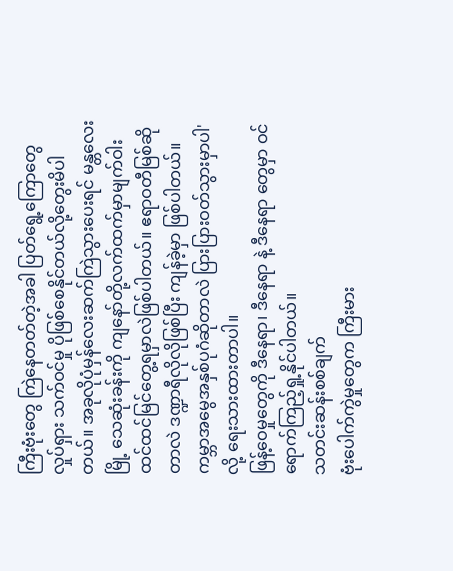ကြီးဗုံးတွေ ကြဲနေတတ်တဲ့အခါ ပြတ်ရွေ့ကြောတွေ လှုပ်ရှား သက်ဝင်မှု ပိုဖြစ်စေနိုင်တယ်လို့တွေးမိပါတယ်။ အခုလိုပုံမှန်လေးဆက်ကြဲသွားပေးရင် မန္တလေးမြို့ သေဆုံးခန်းကို ကျနော်တို့လက်ထက်မှာမျက်ဝါးထင်ထင်မြင်တွေ့ရမှာလဲဖြစ်ပါတယ်။ ဧရာဝတီမြစ်ဆိုတာလဲ ဒဏ္ဍာရီလိုလိုဖြစ်ပြီး ကျန်ခဲ့မှာ ဖြစ်ပါတယ်။ ကမ္ဘာအမွေအနှစ်ပုဂံဆိုတာလဲ ပြားပြားဝတ်သွားမှာပါ' လို့ ရေးသားထားတာပါ။
ဖြန့်ဝေမှုတွေကို ဒီနေရာ၊ ဒီနေရာ နဲ့ ဒီနေရာ တွေမှာ ဝင်ရောက်ကြည့်ရှု့နိုင်ပါတယ်။
သတင်းဆန်းစစ်ချက်
ဗုံးပေါက်ကွဲမှုတွေက ကြီးမား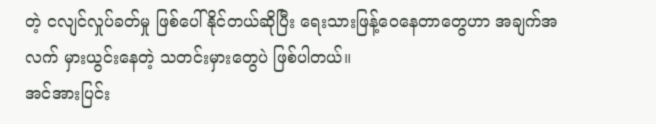တဲ့ ငလျင်လှုပ်ခတ်မှု ဖြစ်ပေါ်နိုင်တယ်ဆိုပြီး ရေးသားဖြန့်ဝေနေတာတွေဟာ အချက်အလက် မှားယွင်းနေတဲ့ သတင်းမှားတွေပဲ ဖြစ်ပါတယ်။
အင်အားပြင်း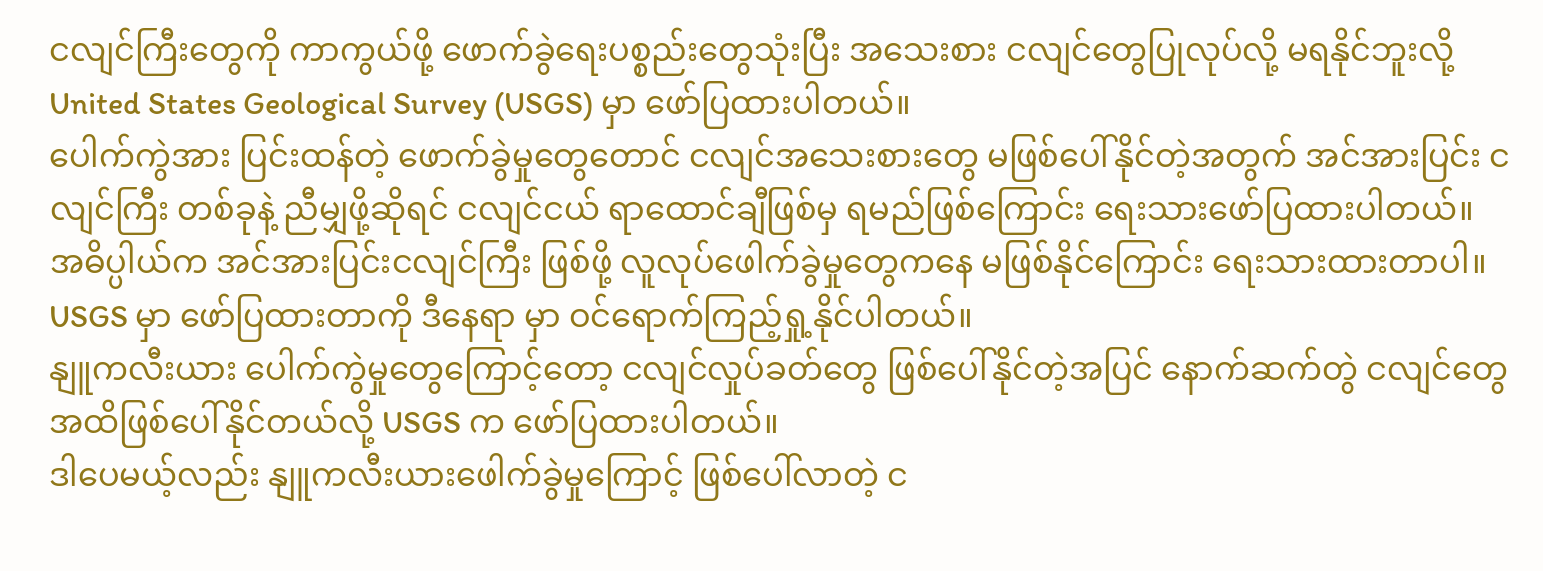ငလျင်ကြီးတွေကို ကာကွယ်ဖို့ ဖောက်ခွဲရေးပစ္စည်းတွေသုံးပြီး အသေးစား ငလျင်တွေပြုလုပ်လို့ မရနိုင်ဘူးလို့ United States Geological Survey (USGS) မှာ ဖော်ပြထားပါတယ်။
ပေါက်ကွဲအား ပြင်းထန်တဲ့ ဖောက်ခွဲမှုတွေတောင် ငလျင်အသေးစားတွေ မဖြစ်ပေါ်နိုင်တဲ့အတွက် အင်အားပြင်း ငလျင်ကြီး တစ်ခုနဲ့ ညီမျှဖို့ဆိုရင် ငလျင်ငယ် ရာထောင်ချီဖြစ်မှ ရမည်ဖြစ်ကြောင်း ရေးသားဖော်ပြထားပါတယ်။
အဓိပ္ပါယ်က အင်အားပြင်းငလျင်ကြီး ဖြစ်ဖို့ လူလုပ်ဖေါက်ခွဲမှုတွေကနေ မဖြစ်နိုင်ကြောင်း ရေးသားထားတာပါ။
USGS မှာ ဖော်ပြထားတာကို ဒီနေရာ မှာ ဝင်ရောက်ကြည့်ရှု့နိုင်ပါတယ်။
နျူကလီးယား ပေါက်ကွဲမှုတွေကြောင့်တော့ ငလျင်လှုပ်ခတ်တွေ ဖြစ်ပေါ်နိုင်တဲ့အပြင် နောက်ဆက်တွဲ ငလျင်တွေ အထိဖြစ်ပေါ်နိုင်တယ်လို့ USGS က ဖော်ပြထားပါတယ်။
ဒါပေမယ့်လည်း နျူကလီးယားဖေါက်ခွဲမှုကြောင့် ဖြစ်ပေါ်လာတဲ့ င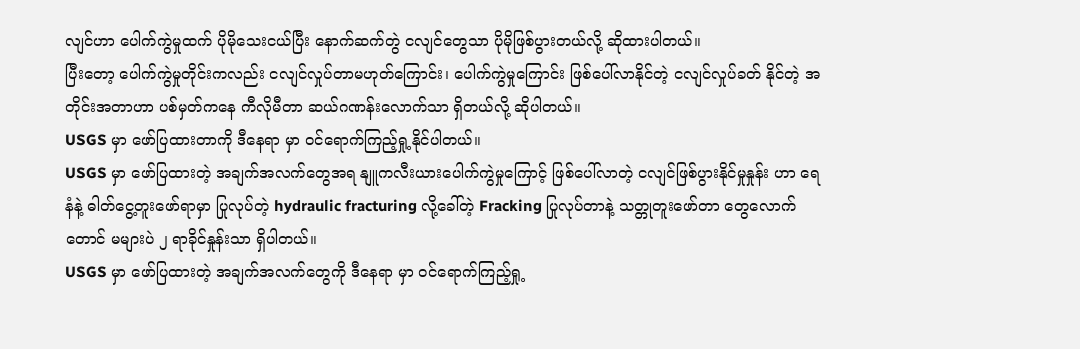လျင်ဟာ ပေါက်ကွဲမှုထက် ပိုမိုသေးငယ်ပြီး နောက်ဆက်တွဲ ငလျင်တွေသာ ပိုမိုဖြစ်ပွားတယ်လို့ ဆိုထားပါတယ်။
ပြီးတော့ ပေါက်ကွဲမှုတိုင်းကလည်း ငလျင်လှုပ်တာမဟုတ်ကြောင်း၊ ပေါက်ကွဲမှုကြောင်း ဖြစ်ပေါ်လာနိုင်တဲ့ ငလျင်လှုပ်ခတ် နိုင်တဲ့ အတိုင်းအတာဟာ ပစ်မှတ်ကနေ ကီလိုမီတာ ဆယ်ဂဏန်းလောက်သာ ရှိတယ်လို့ ဆိုပါတယ်။
USGS မှာ ဖော်ပြထားတာကို ဒီနေရာ မှာ ဝင်ရောက်ကြည့်ရှု့နိုင်ပါတယ်။
USGS မှာ ဖော်ပြထားတဲ့ အချက်အလက်တွေအရ နျူကလီးယားပေါက်ကွဲမှုကြောင့် ဖြစ်ပေါ်လာတဲ့ ငလျင်ဖြစ်ပွားနိုင်မှုနှုန်း ဟာ ရေနံနဲ့ ဓါတ်ငွေ့တူးဖော်ရာမှာ ပြုလုပ်တဲ့ hydraulic fracturing လို့ခေါ်တဲ့ Fracking ပြုလုပ်တာနဲ့ သတ္တုတူးဖော်တာ တွေလောက်တောင် မများပဲ ၂ ရာခိုင်နှုန်းသာ ရှိပါတယ်။
USGS မှာ ဖော်ပြထားတဲ့ အချက်အလက်တွေကို ဒီနေရာ မှာ ဝင်ရောက်ကြည့်ရှု့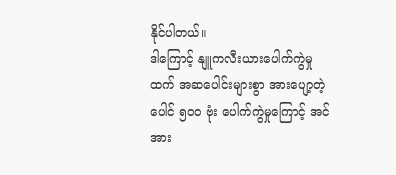နိုင်ပါတယ်။
ဒါကြောင့် နျူကလီးယားပေါက်ကွဲမှုထက် အဆပေါင်းများစွာ အားပျော့တဲ့ ပေါင် ၅၀၀ ဗုံး ပေါက်ကွဲမှုကြောင့် အင်အား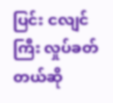ပြင်း ငလျင်ကြီး လှုပ်ခတ်တယ်ဆို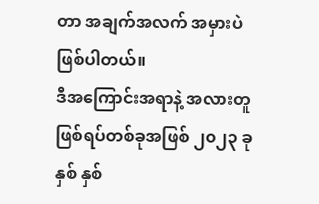တာ အချက်အလက် အမှားပဲ ဖြစ်ပါတယ်။
ဒီအကြောင်းအရာနဲ့ အလားတူ ဖြစ်ရပ်တစ်ခုအဖြစ် ၂၀၂၃ ခုနှစ် နှစ်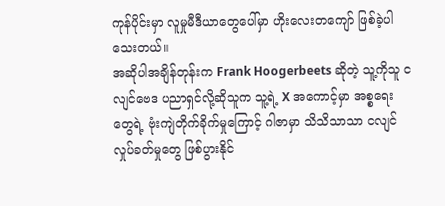ကုန်ပိုင်းမှာ လူမှုမီဒီယာတွေပေါ်မှာ ဟိုးလေးတကျော် ဖြစ်ခဲ့ပါသေးတယ်။
အဆိုပါအချိန်တုန်းက Frank Hoogerbeets ဆိုတဲ့ သူ့ကိုသူ ငလျင်ဗေဒ ပညာရှင်လို့ဆိုသူက သူ့ရဲ့ X အကောင့်မှာ အစ္စရေးတွေရဲ့ ဗုံးကျဲတိုက်ခိုက်မှုကြောင့် ဂါဇာမှာ သိသိသာသာ ငလျင်လှုပ်ခတ်မှုတွေ ဖြစ်ပွားနိုင်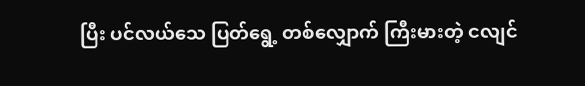ပြီး ပင်လယ်သေ ပြတ်ရွေ့ တစ်လျှောက် ကြီးမားတဲ့ ငလျင်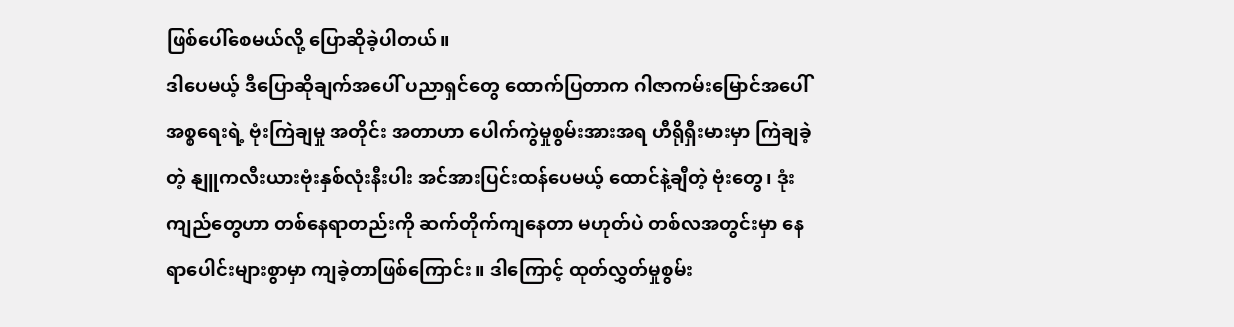ဖြစ်ပေါ်စေမယ်လို့ ပြောဆိုခဲ့ပါတယ်။
ဒါပေမယ့် ဒီပြောဆိုချက်အပေါ် ပညာရှင်တွေ ထောက်ပြတာက ဂါဇာကမ်းမြောင်အပေါ် အစ္စရေးရဲ့ ဗုံးကြဲချမှု အတိုင်း အတာဟာ ပေါက်ကွဲမှုစွမ်းအားအရ ဟီရိုရှီးမားမှာ ကြဲချခဲ့တဲ့ နျူကလီးယားဗုံးနှစ်လုံးနီးပါး အင်အားပြင်းထန်ပေမယ့် ထောင်နဲ့ချီတဲ့ ဗုံးတွေ၊ ဒုံးကျည်တွေဟာ တစ်နေရာတည်းကို ဆက်တိုက်ကျနေတာ မဟုတ်ပဲ တစ်လအတွင်းမှာ နေရာပေါင်းများစွာမှာ ကျခဲ့တာဖြစ်ကြောင်း။ ဒါကြောင့် ထုတ်လွှတ်မှုစွမ်း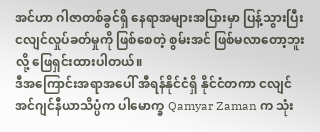အင်ဟာ ဂါဇာတစ်ခွင်ရှိ နေရာအများအပြားမှာ ပြန့်သွားပြီး ငလျင်လှုပ်ခတ်မှုကို ဖြစ်စေတဲ့ စွမ်းအင် ဖြစ်မလာတော့ဘူးလို့ ဖြေရှင်းထားပါတယ်။
ဒီအကြောင်းအရာအပေါ် အီရန်နိုင်ငံရှိ နိုင်ငံတကာ ငလျင်အင်ဂျင်နီယာသိပ္ပံက ပါမောက္ခ Qamyar Zaman က သုံး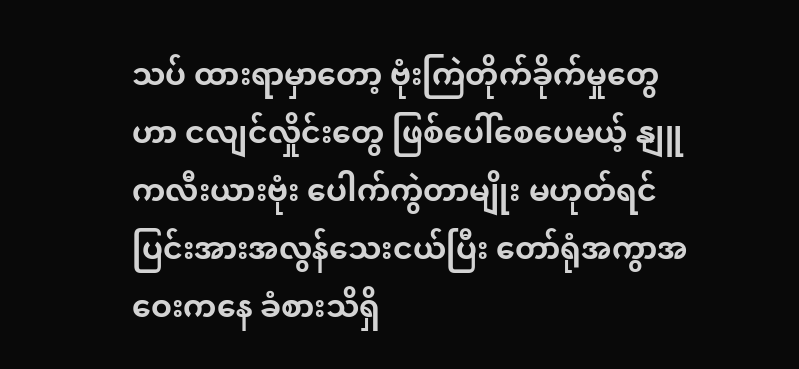သပ် ထားရာမှာတော့ ဗုံးကြဲတိုက်ခိုက်မှုတွေဟာ ငလျင်လှိုင်းတွေ ဖြစ်ပေါ်စေပေမယ့် နျူကလီးယားဗုံး ပေါက်ကွဲတာမျိုး မဟုတ်ရင် ပြင်းအားအလွန်သေးငယ်ပြီး တော်ရုံအကွာအဝေးကနေ ခံစားသိရှိ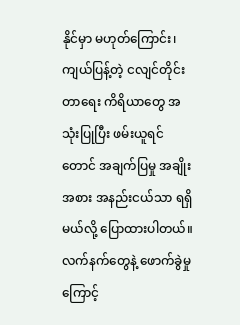နိုင်မှာ မဟုတ်ကြောင်း၊ ကျယ်ပြန့်တဲ့ ငလျင်တိုင်းတာရေး ကိရိယာတွေ အသုံးပြုပြီး ဖမ်းယူရင်တောင် အချက်ပြမှု အချိုးအစား အနည်းငယ်သာ ရရှိမယ်လို့ ပြောထားပါတယ်။
လက်နက်တွေနဲ့ ဖောက်ခွဲမှုကြောင့်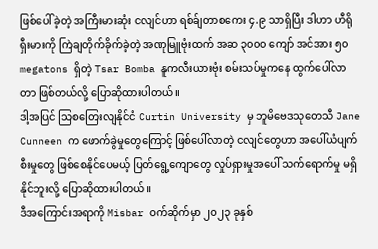ဖြစ်ပေါ်ခဲ့တဲ့ အကြီးမားဆုံး ငလျင်ဟာ ရစ်ခ်ျတာစကေး ၄.၉ သာရှိပြီး ဒါဟာ ဟီရိုရှီးမားကို ကြဲချတိုက်ခိုက်ခဲ့တဲ့ အဏုမြူဗုံးထက် အဆ ၃၀၀၀ ကျော် အင်အား ၅၀ megatons ရှိတဲ့ Tsar Bomba နူကလီးယားဗုံး စမ်းသပ်မှုကနေ ထွက်ပေါ်လာတာ ဖြစ်တယ်လို့ ပြောဆိုထားပါတယ်။
ဒါ့အပြင် သြစတြေးလျနိုင်ငံ Curtin University မှ ဘူမိဗေဒသုတေသီ Jane Cunneen က ဖောက်ခွဲမှုတွေကြောင့် ဖြစ်ပေါ်လာတဲ့ ငလျင်တွေဟာ အပေါ်ယံပျက်စီးမှုတွေ ဖြစ်စေနိုင်ပေမယ့် ပြတ်ရွေ့ကျောတွေ လှုပ်ရှားမှုအပေါ် သက်ရောက်မှု မရှိနိုင်ဘူးလို့ ပြောဆိုထားပါတယ်။
ဒီအကြောင်းအရာကို Misbar ဝက်ဆိုက်မှာ ၂၀၂၃ ခုနှစ်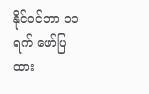နိုင်ဝင်ဘာ ၁၁ ရက် ဖော်ပြထား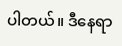ပါတယ်။ ဒီနေရာ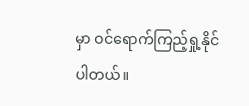မှာ ဝင်ရောက်ကြည့်ရှု့နိုင်ပါတယ်။